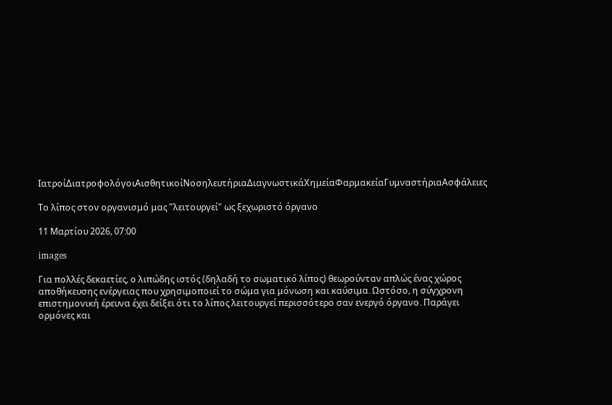ΙατροίΔιατροφολόγοιΑισθητικοίΝοσηλευτήριαΔιαγνωστικάΧημείαΦαρμακείαΓυμναστήριαΑσφάλειες

Το λίπος στον οργανισμό μας "λειτουργεί" ως ξεχωριστό όργανο

11 Μαρτίου 2026, 07:00

images

Για πολλές δεκαετίες, ο λιπώδης ιστός (δηλαδή το σωματικό λίπος) θεωρούνταν απλώς ένας χώρος αποθήκευσης ενέργειας που χρησιμοποιεί το σώμα για μόνωση και καύσιμα. Ωστόσο, η σύγχρονη επιστημονική έρευνα έχει δείξει ότι το λίπος λειτουργεί περισσότερο σαν ενεργό όργανο. Παράγει ορμόνες και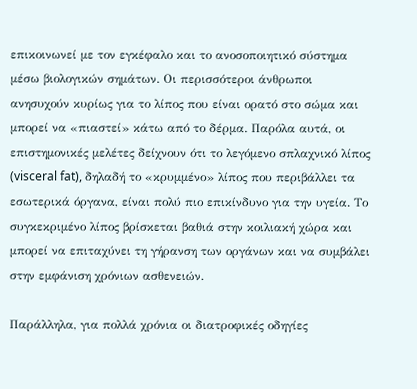επικοινωνεί με τον εγκέφαλο και το ανοσοποιητικό σύστημα μέσω βιολογικών σημάτων. Οι περισσότεροι άνθρωποι ανησυχούν κυρίως για το λίπος που είναι ορατό στο σώμα και μπορεί να «πιαστεί» κάτω από το δέρμα. Παρόλα αυτά, οι επιστημονικές μελέτες δείχνουν ότι το λεγόμενο σπλαχνικό λίπος (visceral fat), δηλαδή το «κρυμμένο» λίπος που περιβάλλει τα εσωτερικά όργανα, είναι πολύ πιο επικίνδυνο για την υγεία. Το συγκεκριμένο λίπος βρίσκεται βαθιά στην κοιλιακή χώρα και μπορεί να επιταχύνει τη γήρανση των οργάνων και να συμβάλει στην εμφάνιση χρόνιων ασθενειών.

Παράλληλα, για πολλά χρόνια οι διατροφικές οδηγίες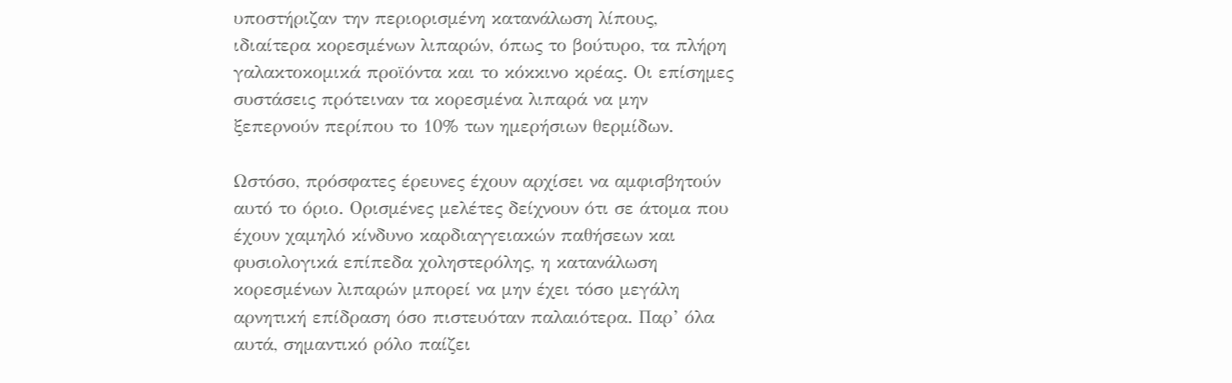υποστήριζαν την περιορισμένη κατανάλωση λίπους, ιδιαίτερα κορεσμένων λιπαρών, όπως το βούτυρο, τα πλήρη γαλακτοκομικά προϊόντα και το κόκκινο κρέας. Οι επίσημες συστάσεις πρότειναν τα κορεσμένα λιπαρά να μην ξεπερνούν περίπου το 10% των ημερήσιων θερμίδων.

Ωστόσο, πρόσφατες έρευνες έχουν αρχίσει να αμφισβητούν αυτό το όριο. Ορισμένες μελέτες δείχνουν ότι σε άτομα που έχουν χαμηλό κίνδυνο καρδιαγγειακών παθήσεων και φυσιολογικά επίπεδα χοληστερόλης, η κατανάλωση κορεσμένων λιπαρών μπορεί να μην έχει τόσο μεγάλη αρνητική επίδραση όσο πιστευόταν παλαιότερα. Παρ’ όλα αυτά, σημαντικό ρόλο παίζει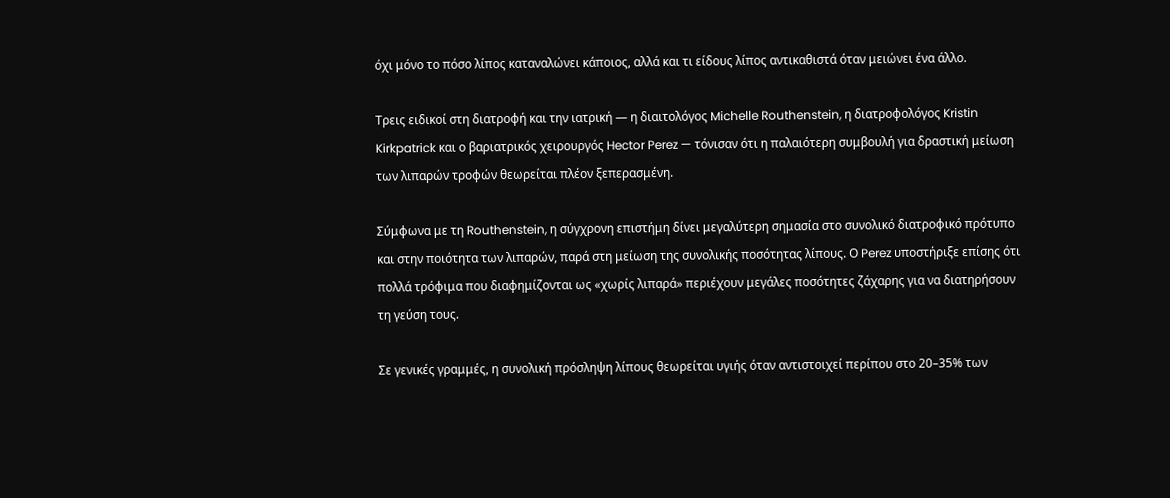όχι μόνο το πόσο λίπος καταναλώνει κάποιος, αλλά και τι είδους λίπος αντικαθιστά όταν μειώνει ένα άλλο.

Τρεις ειδικοί στη διατροφή και την ιατρική — η διαιτολόγος Michelle Routhenstein, η διατροφολόγος Kristin Kirkpatrick και ο βαριατρικός χειρουργός Hector Perez — τόνισαν ότι η παλαιότερη συμβουλή για δραστική μείωση των λιπαρών τροφών θεωρείται πλέον ξεπερασμένη.

Σύμφωνα με τη Routhenstein, η σύγχρονη επιστήμη δίνει μεγαλύτερη σημασία στο συνολικό διατροφικό πρότυπο και στην ποιότητα των λιπαρών, παρά στη μείωση της συνολικής ποσότητας λίπους. Ο Perez υποστήριξε επίσης ότι πολλά τρόφιμα που διαφημίζονται ως «χωρίς λιπαρά» περιέχουν μεγάλες ποσότητες ζάχαρης για να διατηρήσουν τη γεύση τους.

Σε γενικές γραμμές, η συνολική πρόσληψη λίπους θεωρείται υγιής όταν αντιστοιχεί περίπου στο 20–35% των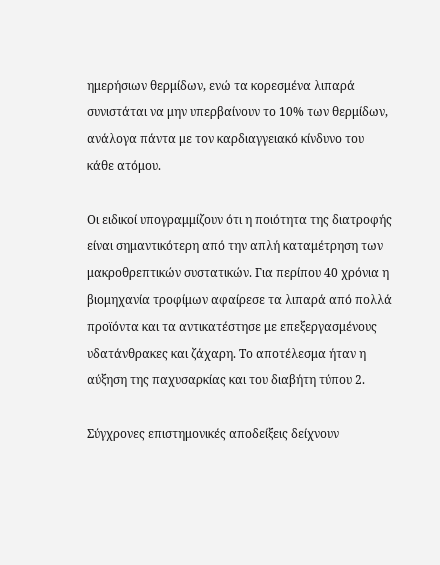ημερήσιων θερμίδων, ενώ τα κορεσμένα λιπαρά συνιστάται να μην υπερβαίνουν το 10% των θερμίδων, ανάλογα πάντα με τον καρδιαγγειακό κίνδυνο του κάθε ατόμου.

Οι ειδικοί υπογραμμίζουν ότι η ποιότητα της διατροφής είναι σημαντικότερη από την απλή καταμέτρηση των μακροθρεπτικών συστατικών. Για περίπου 40 χρόνια η βιομηχανία τροφίμων αφαίρεσε τα λιπαρά από πολλά προϊόντα και τα αντικατέστησε με επεξεργασμένους υδατάνθρακες και ζάχαρη. Το αποτέλεσμα ήταν η αύξηση της παχυσαρκίας και του διαβήτη τύπου 2.

Σύγχρονες επιστημονικές αποδείξεις δείχνουν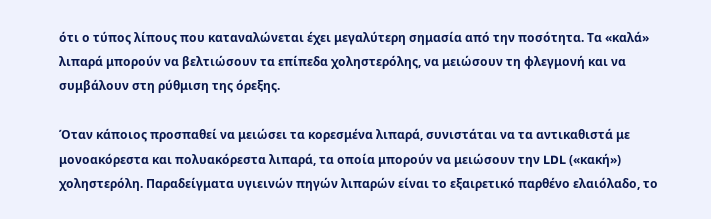ότι ο τύπος λίπους που καταναλώνεται έχει μεγαλύτερη σημασία από την ποσότητα. Τα «καλά» λιπαρά μπορούν να βελτιώσουν τα επίπεδα χοληστερόλης, να μειώσουν τη φλεγμονή και να συμβάλουν στη ρύθμιση της όρεξης.

Όταν κάποιος προσπαθεί να μειώσει τα κορεσμένα λιπαρά, συνιστάται να τα αντικαθιστά με μονοακόρεστα και πολυακόρεστα λιπαρά, τα οποία μπορούν να μειώσουν την LDL («κακή») χοληστερόλη. Παραδείγματα υγιεινών πηγών λιπαρών είναι το εξαιρετικό παρθένο ελαιόλαδο, το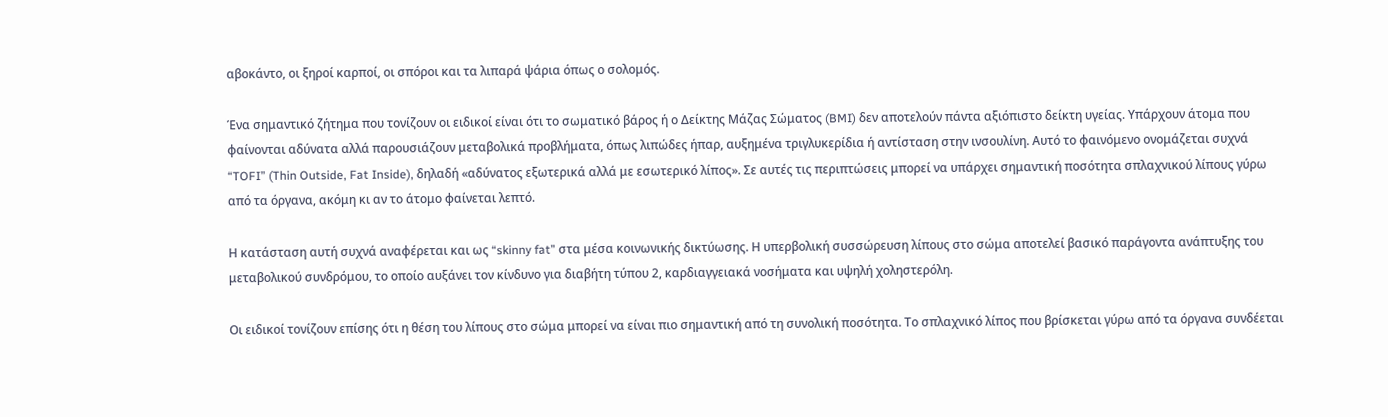αβοκάντο, οι ξηροί καρποί, οι σπόροι και τα λιπαρά ψάρια όπως ο σολομός.

Ένα σημαντικό ζήτημα που τονίζουν οι ειδικοί είναι ότι το σωματικό βάρος ή ο Δείκτης Μάζας Σώματος (BMI) δεν αποτελούν πάντα αξιόπιστο δείκτη υγείας. Υπάρχουν άτομα που φαίνονται αδύνατα αλλά παρουσιάζουν μεταβολικά προβλήματα, όπως λιπώδες ήπαρ, αυξημένα τριγλυκερίδια ή αντίσταση στην ινσουλίνη. Αυτό το φαινόμενο ονομάζεται συχνά “TOFI” (Thin Outside, Fat Inside), δηλαδή «αδύνατος εξωτερικά αλλά με εσωτερικό λίπος». Σε αυτές τις περιπτώσεις μπορεί να υπάρχει σημαντική ποσότητα σπλαχνικού λίπους γύρω από τα όργανα, ακόμη κι αν το άτομο φαίνεται λεπτό.

Η κατάσταση αυτή συχνά αναφέρεται και ως “skinny fat” στα μέσα κοινωνικής δικτύωσης. Η υπερβολική συσσώρευση λίπους στο σώμα αποτελεί βασικό παράγοντα ανάπτυξης του μεταβολικού συνδρόμου, το οποίο αυξάνει τον κίνδυνο για διαβήτη τύπου 2, καρδιαγγειακά νοσήματα και υψηλή χοληστερόλη.

Οι ειδικοί τονίζουν επίσης ότι η θέση του λίπους στο σώμα μπορεί να είναι πιο σημαντική από τη συνολική ποσότητα. Το σπλαχνικό λίπος που βρίσκεται γύρω από τα όργανα συνδέεται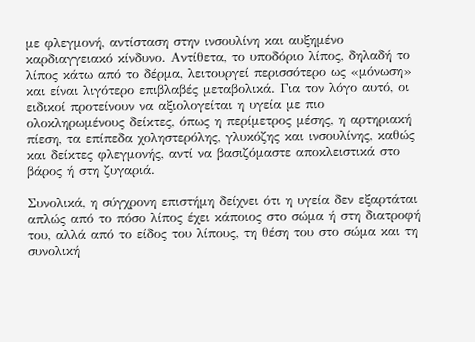με φλεγμονή, αντίσταση στην ινσουλίνη και αυξημένο καρδιαγγειακό κίνδυνο. Αντίθετα, το υποδόριο λίπος, δηλαδή το λίπος κάτω από το δέρμα, λειτουργεί περισσότερο ως «μόνωση» και είναι λιγότερο επιβλαβές μεταβολικά. Για τον λόγο αυτό, οι ειδικοί προτείνουν να αξιολογείται η υγεία με πιο ολοκληρωμένους δείκτες, όπως η περίμετρος μέσης, η αρτηριακή πίεση, τα επίπεδα χοληστερόλης, γλυκόζης και ινσουλίνης, καθώς και δείκτες φλεγμονής, αντί να βασιζόμαστε αποκλειστικά στο βάρος ή στη ζυγαριά.

Συνολικά, η σύγχρονη επιστήμη δείχνει ότι η υγεία δεν εξαρτάται απλώς από το πόσο λίπος έχει κάποιος στο σώμα ή στη διατροφή του, αλλά από το είδος του λίπους, τη θέση του στο σώμα και τη συνολική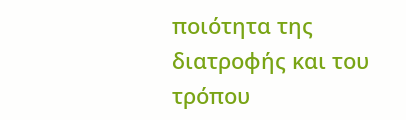ποιότητα της διατροφής και του τρόπου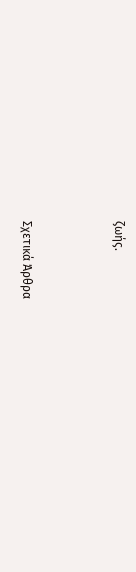ζωής.



Σχετικά Άρθρα